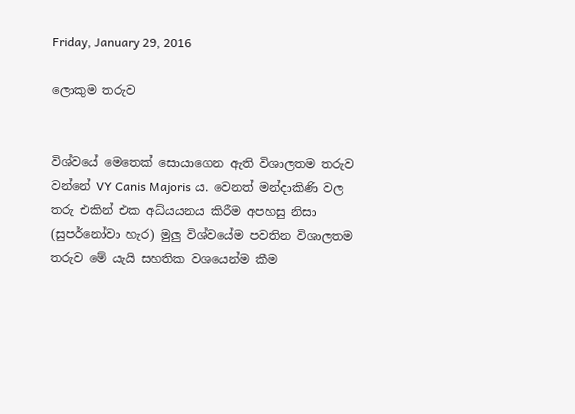Friday, January 29, 2016

ලොකුම තරුව


විශ්වයේ මෙතෙක් සොයාගෙන ඇති විශාලතම තරුව වන්නේ VY Canis Majoris ය. වෙනත් මන්දාකිණි වල තරු එකින් එක අධ්යයනය කිරීම අපහසු නිසා (සුපර්නෝවා හැර) මුලු විශ්වයේම පවතින විශාලතම තරුව මේ යැයි සහතික වශයෙන්ම කීම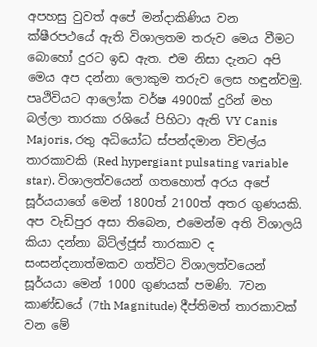අපහසු වුවත් අපේ මන්දාකිණිය වන ක්ෂීරපථයේ ඇති විශාලතම තරුව මෙය වීමට බොහෝ දුරට ඉඩ ඇත. එම නිසා දැනට අපි මෙය අප දන්නා ලොකුම තරුව ලෙස හඳුන්වමු.
පෘථිවියට ආලෝක වර්ෂ 4900ක් දුරින් මහ බල්ලා තාරකා රශියේ පිහිටා ඇති VY Canis Majoris, රතු අධියෝධ ස්පන්දමාන විචල්ය තාරකාවකි (Red hypergiant pulsating variable star). විශාලත්වයෙන් ගතහොත් අරය අපේ සූර්යයාගේ මෙන් 1800ත් 2100ත් අතර ගුණයකි. අප වැඩිපුර අසා තිබෙන, එමෙන්ම අති විශාලයි කියා දන්නා බිට්ල්ජූස් තාරකාව ද සංසන්දනාත්මකව ගත්විට විශාලත්වයෙන් සූර්යයා මෙන් 1000 ගුණයක් පමණි. 7වන කාණ්ඩයේ (7th Magnitude) දීප්තිමත් තාරකාවක් වන මේ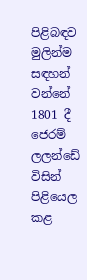පිළිබඳව මුලින්ම සඳහන් වන්නේ 1801 දී ජෙරම් ලලන්ඩේ විසින් පිළියෙල කළ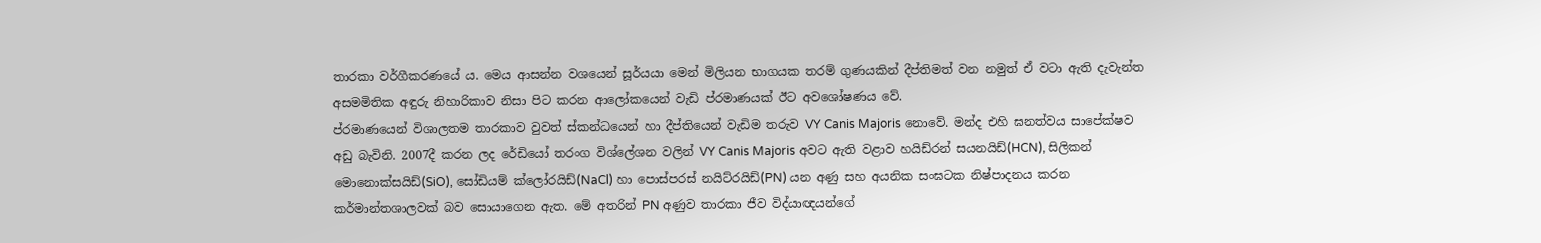තාරකා වර්ගීකරණයේ ය. මෙය ආසන්න වශයෙන් සූර්යයා මෙන් මිලියන භාගයක තරම් ගුණයකින් දීප්තිමත් වන නමුත් ඒ වටා ඇති දැවැන්ත අසමමිතික අඳුරු නිහාරිකාව නිසා පිට කරන ආලෝකයෙන් වැඩි ප්රමාණයක් ඊට අවශෝෂණය වේ.
ප්රමාණයෙන් විශාලතම තාරකාව වුවත් ස්කන්ධයෙන් හා දීප්තියෙන් වැඩිම තරුව VY Canis Majoris නොවේ. මන්ද එහි ඝනත්වය සාපේක්ෂව අඩු බැවිනි. 2007දී කරන ලද රේඩියෝ තරංග විශ්ලේශන වලින් VY Canis Majoris අවට ඇති වළාව හයිඩ්රන් සයනයිඩ්(HCN), සිලිකන් මොනොක්සයිඩ්(SiO), සෝඩියම් ක්ලෝරයිඩ්(NaCl) හා පොස්පරස් නයිට්රයිඩ්(PN) යන අණු සහ අයනික සංඝටක නිෂ්පාදනය කරන කර්මාන්තශාලවක් බව සොයාගෙන ඇත. මේ අතරින් PN අණුව තාරකා ජීව විද්යාඥයන්ගේ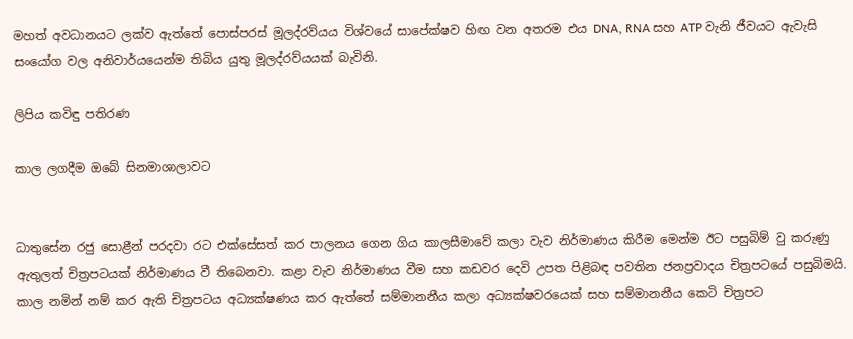මහත් අවධානයට ලක්ව ඇත්තේ පොස්පරස් මූලද්රව්යය විශ්වයේ සාපේක්ෂව හිඟ වන අතරම එය DNA, RNA සහ ATP වැනි ජීවයට ඇවැසි සංයෝග වල අනිවාර්යයෙන්ම තිබිය යුතු මූලද්රව්යයක් බැවිනි.

ලිපිය කවිඳු පතිරණ

කාල ලගදීම ඔබේ සිනමාශාලාවට


ධාතුසේන රජු සොළීන් පරදවා රට එක්සේසත් කර පාලනය ගෙන ගිය කාලසීමාවේ කලා වැව නිර්මාණය කිරීම මෙන්ම ඊට පසුබිම් වු කරුණු ඇතුලත් චිත්‍රපටයක් නිර්මාණය වී තිබෙනවා. කළා වැව නිර්මාණය වීම සහ කඩවර දෙවි උපත පිළිබඳ පවතින ජනප්‍රවාදය චිත්‍රපටයේ පසුබිමයි. කාල නමින් නම් කර ඇති චිත්‍රපටය අධ්‍යක්ෂණය කර ඇත්තේ සම්මානනීය කලා අධ්‍යක්ෂවරයෙක් සහ සම්මානනීය කෙටි චිත්‍රපට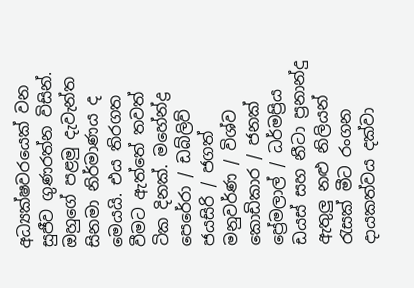අධ්‍යක්ෂවරයෙක් වන සුජීව ගුණරත්න විසින්. ඔහුගේ පළමු දැවැන්ත සිනමා නිර්මාණය ද මෙයයි. එය තිරගත වීමට ඇත්තේ තවත් ටික දිනක්. මහේන්ද්‍ර පෙරේරා / ඩබ්ලිව් ජයසිරි / ජගත් මනුවර්ණ / විශ්ව කොඩිකාර / ජනක් ප්‍රේමලාල් / ධර්මප්‍රිය ඩයස් සහ නීටා ප්‍රනාන්දු ඇතුලු නළු නිලියන් රැසක් මීට රංගන දායකත්වය දක්වා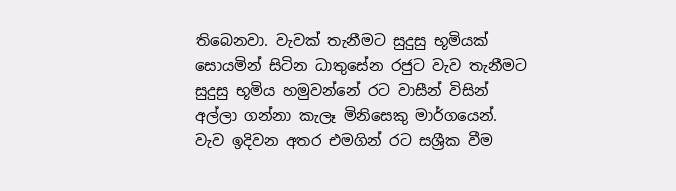තිබෙනවා. වැවක් තැනීමට සුදුසු භූමියක් සොයමින් සිටින ධාතුසේන රජුට වැව තැනීමට සුදුසු භූමිය හමුවන්නේ රට වාසීන් විසින් අල්ලා ගන්නා කැලෑ මිනිසෙකු මාර්ගයෙන්. වැව ඉදිවන අතර එමගින් රට සශ්‍රීක වීම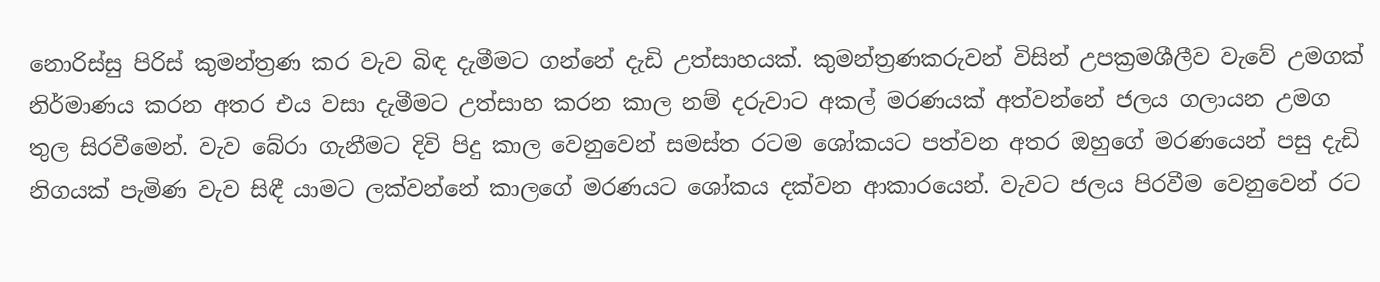නොරිස්සු පිරිස් කුමන්ත්‍රණ කර වැව බිඳ දැමීමට ගන්නේ දැඩි උත්සාහයක්. කුමන්ත්‍රණකරුවන් විසින් උපක්‍රමශීලීව වැවේ උමගක් නිර්මාණය කරන අතර එය වසා දැමීමට උත්සාහ කරන කාල නම් දරුවාට අකල් මරණයක් අත්වන්නේ ජලය ගලායන උමග තුල සිරවීමෙන්. වැව බේරා ගැනීමට දිවි පිදු කාල වෙනුවෙන් සමස්ත රටම ශෝකයට පත්වන අතර ඔහුගේ මරණයෙන් පසු දැඩි නිගයක් පැමිණ වැව සිඳී යාමට ලක්වන්නේ කාලගේ මරණයට ශෝකය දක්වන ආකාරයෙන්. වැවට ජලය පිරවීම වෙනුවෙන් රට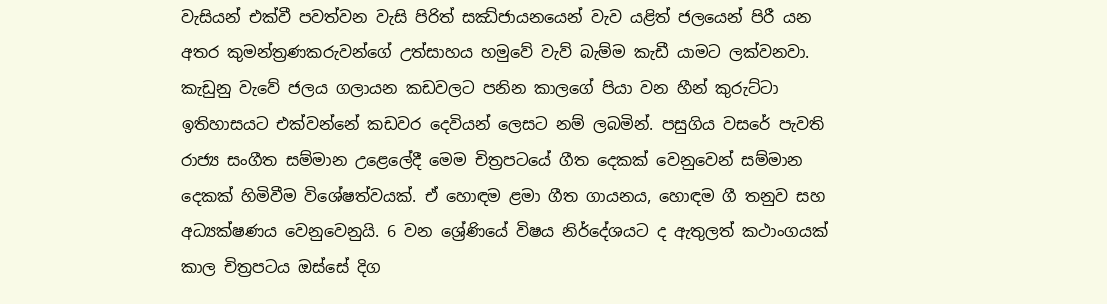වැසියන් එක්වී පවත්වන වැසි පිරිත් සඣ්ජායනයෙන් වැව යළිත් ජලයෙන් පිරී යන අතර කුමන්ත්‍රණකරුවන්ගේ උත්සාහය හමුවේ වැව් බැම්ම කැඩී යාමට ලක්වනවා. කැඩුනු වැවේ ජලය ගලායන කඩවලට පනින කාලගේ පියා වන හීන් කුරුට්ටා ඉතිහාසයට එක්වන්නේ කඩවර දෙවියන් ලෙසට නම් ලබමින්. පසුගිය වසරේ පැවති රාජ්‍ය සංගීත සම්මාන උළෙලේදී මෙම චිත්‍රපටයේ ගීත දෙකක් වෙනුවෙන් සම්මාන දෙකක් හිමිවීම විශේෂත්වයක්. ඒ හොඳම ළමා ගීත ගායනය, හොඳම ගී තනුව සහ අධ්‍යක්ෂණය වෙනුවෙනුයි. 6 වන ශ්‍රේණියේ විෂය නිර්දේශයට ද ඇතුලත් කථාංගයක් කාල චිත්‍රපටය ඔස්සේ දිග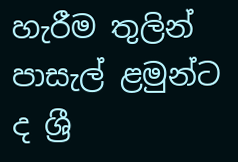හැරීම තුලින් පාසැල් ළමුන්ට ද ශ්‍රී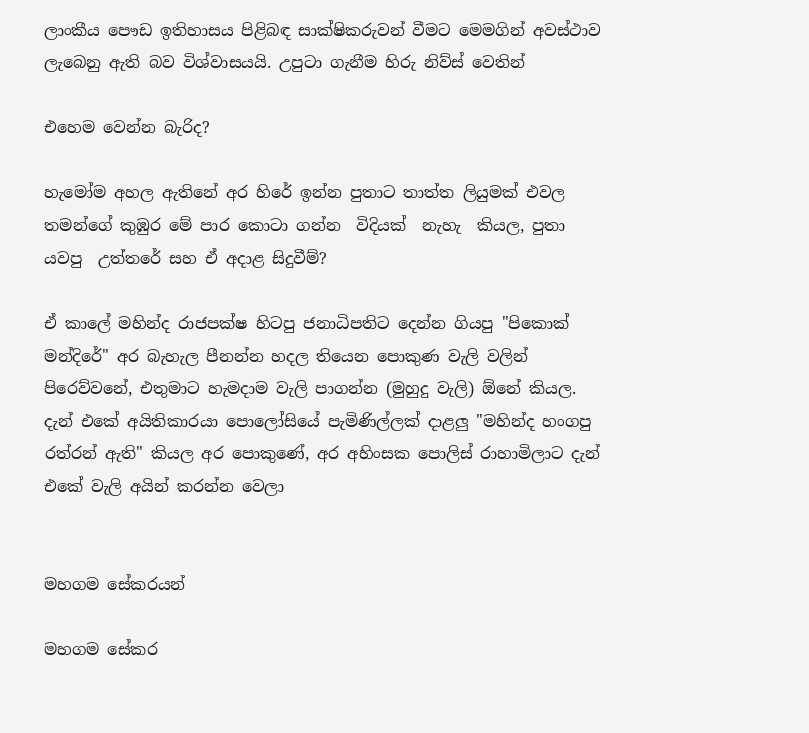ලාංකීය පෞඩ ඉතිහාසය පිළිබඳ සාක්ෂිකරුවන් වීමට මෙමගින් අවස්ථාව ලැබෙනු ඇති බව විශ්වාසයයි. උපුටා ගැනීම හිරු නිව්ස් වෙතින්

එහෙම වෙන්න බැරිද?

හැමෝම අහල ඇතිනේ අර හිරේ ඉන්න පුතාට තාත්ත ලියුමක් එවල තමන්ගේ කුඹුර මේ පාර කොටා ගන්න  විදියක්  නැහැ  කියල, පුතා යවපු  උත්තරේ සහ ඒ අදාළ සිදුවීම්?

ඒ කාලේ මහින්ද රාජපක්ෂ හිටපු ජනාධිපතිට දෙන්න ගියපු "පිකොක් මන්දිරේ" අර බැහැල පීනන්න හදල තියෙන පොකුණ වැලි වලින් පිරෙව්වනේ, එතුමාට හැමදාම වැලි පාගන්න (මුහුදු වැලි) ඕනේ කියල. දැන් එකේ අයිතිකාරයා පොලෝසියේ පැමිණිල්ලක් දාළලු "මහින්ද හංගපු රත්රන් ඇති" කියල අර පොකුණේ, අර අහිංසක පොලිස් රාහාමිලාට දැන් එකේ වැලි අයින් කරන්න වෙලා


මහගම සේකරයන්

මහගම සේකර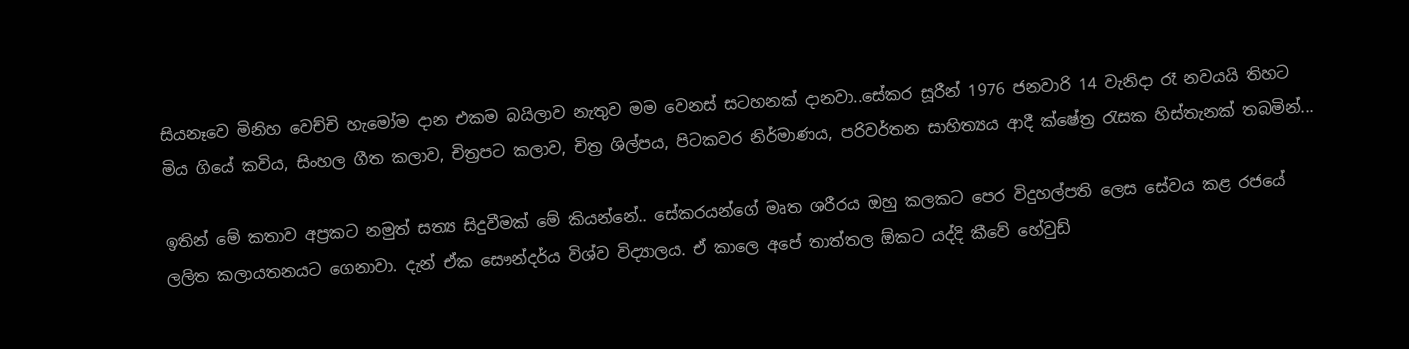සියනෑවෙ මිනිහ වෙච්චි හැමෝම දාන එකම බයිලාව නැතුව මම වෙනස් සටහනක් දානවා..සේකර සූරීන් 1976 ජනවාරි 14 වැනිදා රෑ නවයයි තිහට මිය ගියේ කවිය, සිංහල ගීත කලාව, චිත්‍රපට කලාව, චිත්‍ර ශිල්පය, පිටකවර නිර්මාණය, පරිවර්තන සාහිත්‍යය ආදී ක්ෂේත්‍ර රැසක හිස්තැනක් තබමින්...

ඉතින් මේ කතාව අප්‍රකට නමුත් සත්‍ය සිදුවීමක් මේ කියන්නේ.. සේකරයන්ගේ මෘත ශරීරය ඔහු කලකට පෙර විදුහල්පති ලෙස සේවය කළ රජයේ ලලිත කලායතනයට ගෙනාවා. දැන් ඒක සෞන්දර්ය විශ්ව විද්‍යාලය. ඒ කාලෙ අපේ තාත්තල ඕකට යද්දි කීවේ හේවුඩ්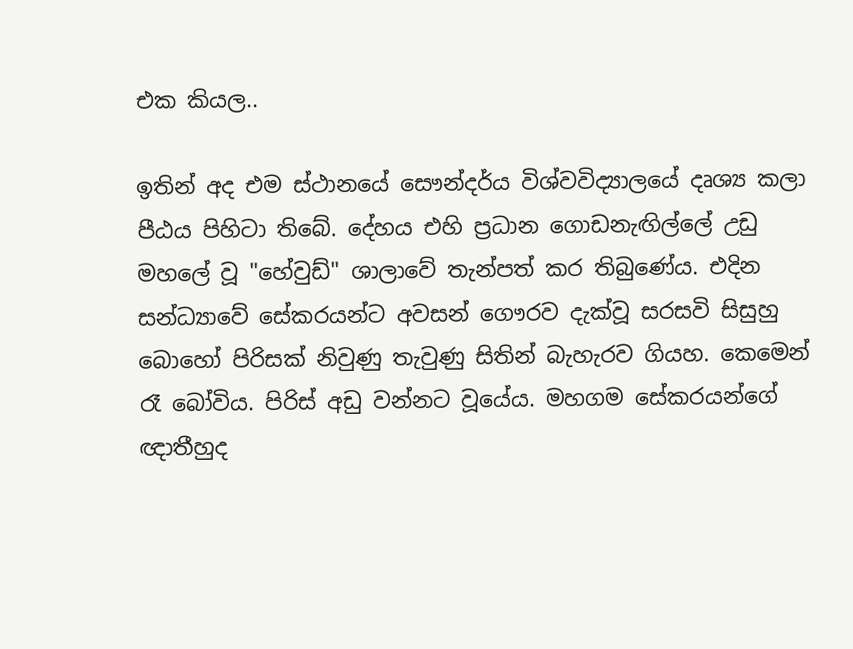එක කියල..

ඉතින් අද එම ස්ථානයේ සෞන්දර්ය විශ්වවිද්‍යාලයේ දෘශ්‍ය කලා පීඨය පිහිටා තිබේ. දේහය එහි ප්‍රධාන ගොඩනැඟිල්ලේ උඩු මහලේ වූ "හේවුඩ්" ශාලාවේ තැන්පත් කර තිබුණේය. එදින සන්ධ්‍යාවේ සේකරයන්ට අවසන් ගෞරව දැක්වූ සරසවි සිසුහු බොහෝ පිරිසක් නිවුණු තැවුණු සිතින් බැහැරව ගියහ. කෙමෙන් රෑ බෝවිය. පිරිස් අඩු වන්නට වූයේය. මහගම සේකරයන්ගේ ඥාතීහුද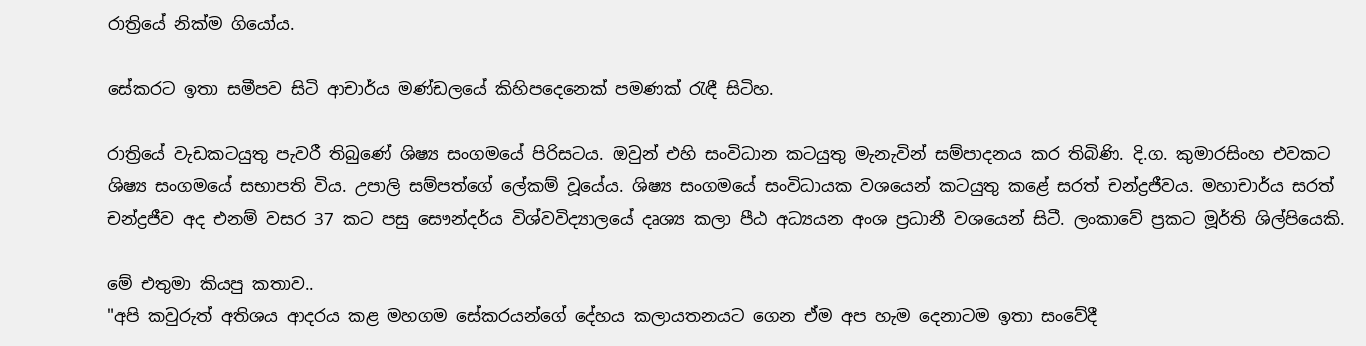රාත්‍රියේ නික්ම ගියෝය.

සේකරට ඉතා සමීපව සිටි ආචාර්ය මණ්ඩලයේ කිහිපදෙනෙක් පමණක් රැඳී සිටිහ.

රාත්‍රියේ වැඩකටයුතු පැවරී තිබුණේ ශිෂ්‍ය සංගමයේ පිරිසටය. ඔවුන් එහි සංවිධාන කටයුතු මැනැවින් සම්පාදනය කර තිබිණි. දි.ග. කුමාරසිංහ එවකට ශිෂ්‍ය සංගමයේ සභාපති විය. උපාලි සම්පත්ගේ ලේකම් වූයේය. ශිෂ්‍ය සංගමයේ සංවිධායක වශයෙන් කටයුතු කළේ සරත් චන්ද්‍රජීවය. මහාචාර්ය සරත් චන්ද්‍රජීව අද එනම් වසර 37 කට පසු සෞන්දර්ය විශ්වවිද්‍යාලයේ දෘශ්‍ය කලා පීඨ අධ්‍යයන අංශ ප්‍රධානී වශයෙන් සිටී. ලංකාවේ ප්‍රකට මූර්ති ශිල්පියෙකි.

මේ එතුමා කියපු කතාව..
"අපි කවුරුත් අතිශය ආදරය කළ මහගම සේකරයන්ගේ දේහය කලායතනයට ගෙන ඒම අප හැම දෙනාටම ඉතා සංවේදී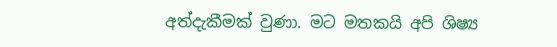අත්දැකීමක් වුණා. මට මතකයි අපි ශිෂ්‍ය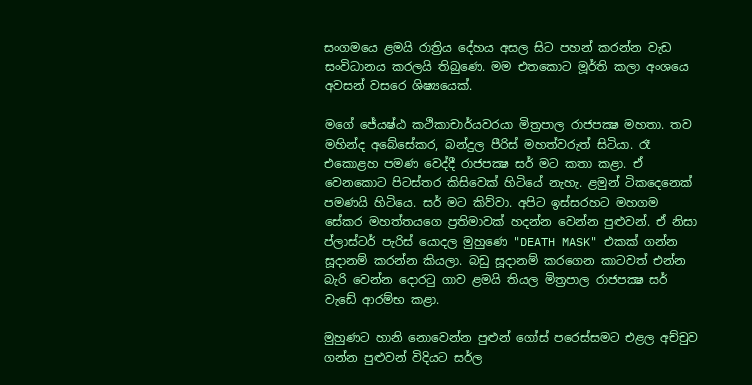සංගමයෙ ළමයි රාත්‍රිය දේහය අසල සිට පහන් කරන්න වැඩ සංවිධානය කරලයි තිබුණෙ. මම එතකොට මූර්ති කලා අංශයෙ අවසන් වසරෙ ශිෂ්‍යයෙක්.

මගේ ජේ‍යෂ්ඨ කථිකාචාර්යවරයා මිත්‍රපාල රාජපක්‍ෂ මහතා. තව මහින්ද අබේසේකර, බන්දුල පීරිස් මහත්වරුත් සිටියා. රෑ එකොළහ පමණ වෙද්දී රාජපක්‍ෂ සර් මට කතා කළා. ඒ වෙනකොට පිටස්තර කිසිවෙක් හිටියේ නැහැ. ළමුන් ටිකදෙනෙක් පමණයි හිටියෙ. සර් මට කිව්වා. අපිට ඉස්සරහට මහගම සේකර මහත්තයගෙ ප්‍රතිමාවක් හදන්න වෙන්න පුළුවන්. ඒ නිසා ප්ලාස්ටර් පැරිස් යොදල මුහුණෙ "DEATH MASK" එකක් ගන්න සූදානම් කරන්න කියලා. බඩු සූදානම් කරගෙන කාටවත් එන්න බැරි වෙන්න ‍දොරටු ගාව ළමයි තියල මිත්‍රපාල රාජපක්‍ෂ සර් වැඩේ ආරම්භ කළා.

මුහුණට හානි නොවෙන්න පුළුන් ගෝස් පරෙස්සමට එළල අච්චුව ගන්න පුළුවන් විදියට සර්ල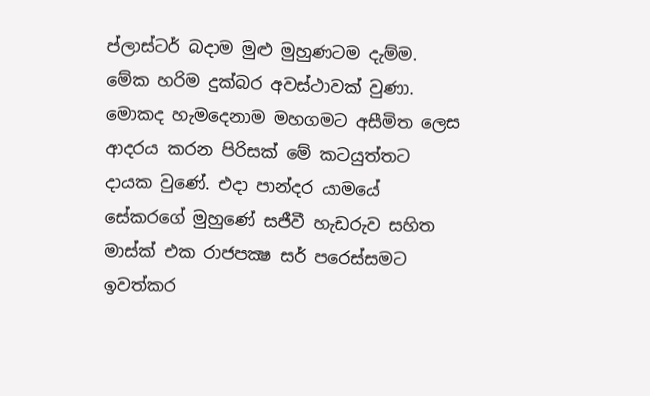ප්ලාස්ටර් බදාම මුළු මුහුණටම දැම්ම. මේක හරිම දුක්බර අවස්ථාවක් වුණා. මොකද හැමදෙනාම මහගමට අසීමිත ලෙස ආදරය කරන පිරිසක් මේ කටයුත්තට දායක වුණේ. එදා පාන්දර යාමයේ සේකරගේ මුහුණේ සජීවී හැඩරුව සහිත මාස්ක් එක රාජපක්‍ෂ සර් පරෙස්සමට ඉවත්කර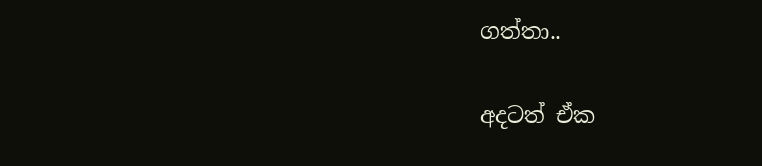ගත්තා..

අදටත් ඒක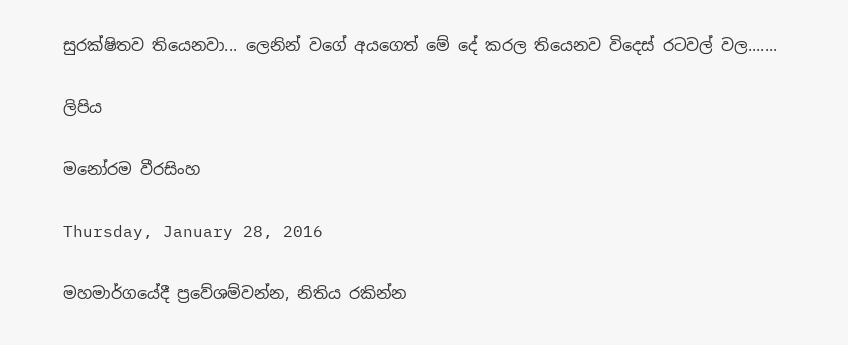සුරක්ෂිතව තියෙනවා... ලෙනින් වගේ අයගෙත් මේ දේ කරල තියෙනව විදෙස් රටවල් වල.......

ලිපිය

මනෝරම වීරසිංහ

Thursday, January 28, 2016

මහමාර්ගයේදී ප්‍රවේශම්වන්න, නිතිය රකින්න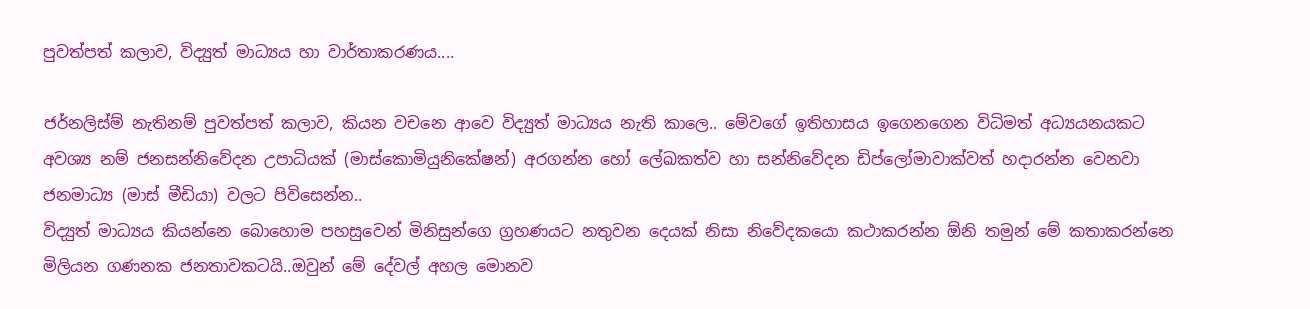පුවත්පත් කලාව, විද්‍යුත් මාධ්‍යය හා වාර්තාකරණය....

ජර්නලිස්ම් නැතිනම් පුවත්පත් කලාව, කියන වචනෙ ආවෙ විද්‍යුත් මාධ්‍යය නැති කාලෙ.. මේවගේ ඉතිහාසය ඉගෙනගෙන විධිමත් අධ්‍යයනයකට අවශ්‍ය නම් ජනසන්නිවේදන උපාධියක් (මාස්කොමියුනිකේෂන්) අරගන්න හෝ ලේඛකත්ව හා සන්නිවේදන ඩිප්ලෝමාවාක්වත් හදාරන්න වෙනවා ජනමාධ්‍ය (මාස් මීඩියා) වලට පිවිසෙන්න..
විද්‍යුත් මාධ්‍යය කියන්නෙ බොහොම පහසුවෙන් මිනිසුන්ගෙ ග්‍රහණයට නතුවන දෙයක් නිසා නිවේදකයො කථාකරන්න ඕනි තමුන් මේ කතාකරන්නෙ මිලියන ගණනක ජනතාවකටයි..ඔවුන් මේ දේවල් අහල මොනව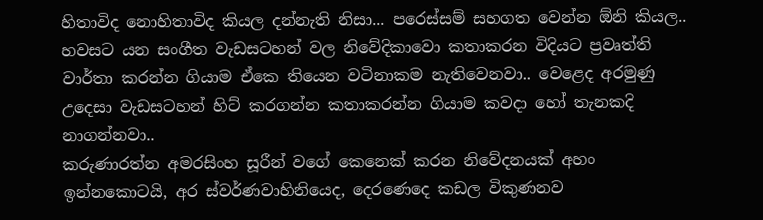හිතාවිද නොහිතාවිද කියල දන්නැති නිසා... පරෙස්සම් සහගත වෙන්න ඕනි කියල.. හවසට යන සංගීත වැඩසටහන් වල නිවේදිකාවො කතාකරන විදියට ප්‍රවෘත්ති වාර්තා කරන්න ගියාම ඒකෙ තියෙන වටිනාකම නැතිවෙනවා.. වෙළෙද අරමුණු උදෙසා වැඩසටහන් හිට් කරගන්න කතාකරන්න ගියාම කවදා හෝ තැනකදි නාගන්නවා..
කරුණාරත්න අමරසිංහ සූරීන් වගේ කෙනෙක් කරන නිවේදනයක් අහං ඉන්නකොටයි, අර ස්වර්ණවාහිනියෙද, දෙරණෙදෙ කඩල විකුණනව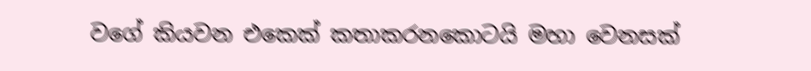වගේ කියවන එකෙක් කතාකරනකොටයි මහා වෙනසක්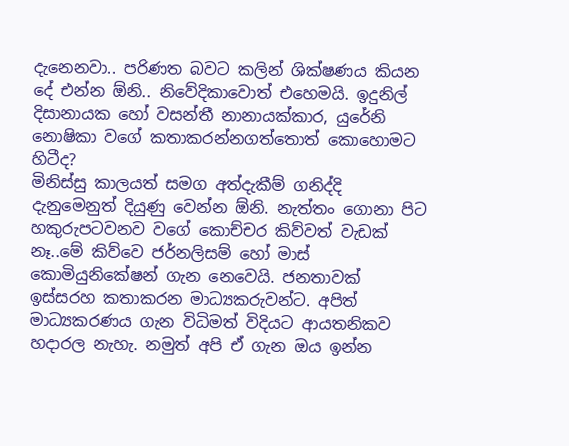දැනෙනවා.. පරිණත බවට කලින් ශික්ෂණය කියන දේ එන්න ඕනි.. නිවේදිකාවොත් එහෙමයි. ඉදුනිල් දිසානායක හෝ වසන්තී නානායක්කාර, යුරේනි නොෂිකා වගේ කතාකරන්නගත්තොත් කොහොමට හිටීද?
මිනිස්සු කාලයත් සමග අත්දැකීම් ගනිද්දි දැනුමෙනුත් දියුණු වෙන්න ඕනි. නැත්තං ගොනා පිට හකුරුපටවනව වගේ කොච්චර කිව්වත් වැඩක් නෑ..මේ කිව්වෙ ජර්නලිසම් හෝ මාස් කොමියුනිකේෂන් ගැන නෙවෙයි. ජනතාවක් ඉස්සරහ කතාකරන මාධ්‍යකරුවන්ට. අපිත් මාධ්‍යකරණය ගැන විධිමත් විදියට ආයතනිකව හදාරල නැහැ. නමුත් අපි ඒ ගැන ඔය ඉන්න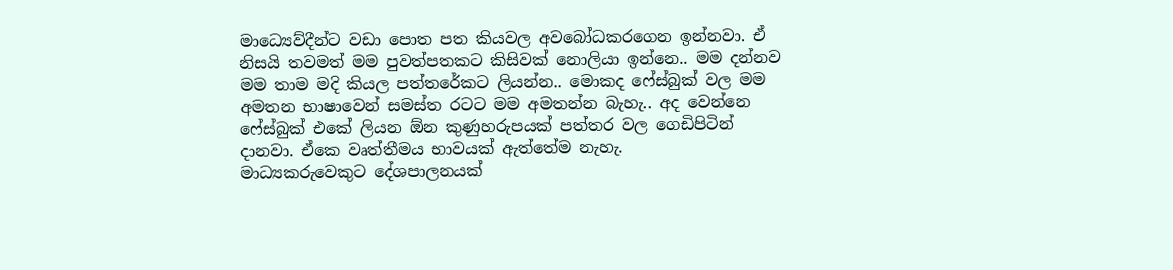මාධ්‍යෙව්දීන්ට වඩා පොත පත කියවල අවබෝධකරගෙන ඉන්නවා. ඒ නිසයි තවමත් මම පුවත්පතකට කිසිවක් නොලියා ඉන්නෙ.. මම දන්නව මම තාම මදි කියල පත්තරේකට ලියන්න.. මොකද ෆේස්බුක් වල මම අමතන භාෂාවෙන් සමස්ත රටට මම අමතන්න බැහැ.. අද වෙන්නෙ ෆේස්බුක් එකේ ලියන ඕන කුණුහරුපයක් පත්තර වල ගෙඩිපිටින් දානවා. ඒකෙ වෘත්තීමය භාවයක් ඇත්තේම නැහැ.
මාධ්‍යකරුවෙකුට දේශපාලනයක්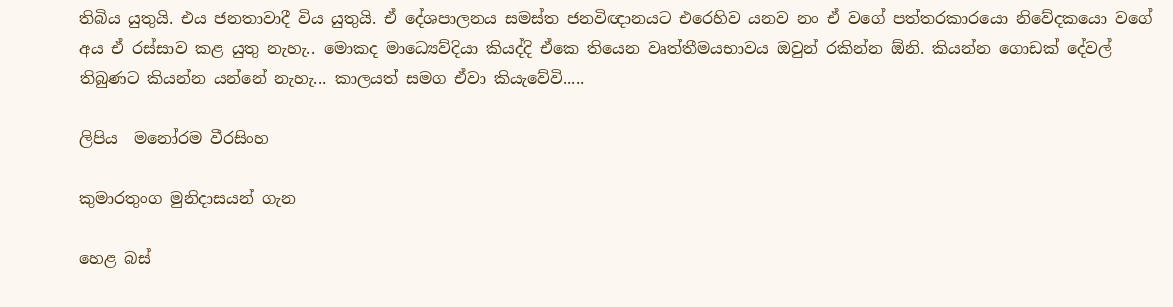තිබිය යුතුයි. එය ජනතාවාදී විය යුතුයි. ඒ දේශපාලනය සමස්ත ජනවිඥානයට එරෙහිව යනව නං ඒ වගේ පත්තරකාරයො නිවේදකයො වගේ අය ඒ රස්සාව කළ යුතු නැහැ.. මොකද මාධ්‍යෙව්දියා කියද්දි ඒකෙ තියෙන වෘත්තීමයභාවය ඔවුන් රකින්න ඕනි. කියන්න ගොඩක් දේවල් තිබුණට කියන්න යන්නේ නැහැ... කාලයත් සමග ඒවා කියැවේවි.....

ලිපිය  මනෝරම වීරසිංහ

කුමාරතුංග මුනිදාසයන් ගැන

හෙළ බස්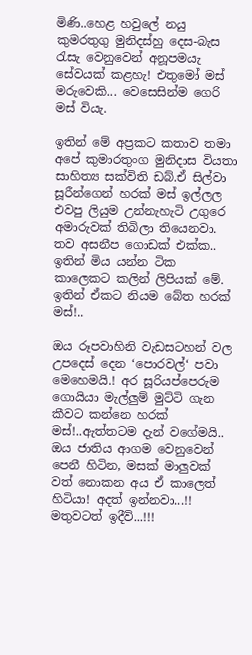මිණි..හෙළ හවුලේ නයු කුමරතුගු මුනිදස්හු දෙස-බැස රැසැ වෙනුවෙන් අනූපමයැ සේවයක් කළහැ! එතුමෝ මස් මරුවෙකි... වෙසෙසින්ම ගෙරි මස් වියැ.

ඉතින් මේ අප්‍රකට කතාව තමා අපේ කුමාරතුංග මුනිදාස වියතා සාහිත්‍ය සක්විති ඩබ්.ඒ සිල්වා සූරීන්ගෙන් හරක් මස් ඉල්ලල එවපු ලියුම උන්නැහැටි උගුරෙ අමාරුවක් තිබිලා තියෙනවා. තව අසනීප ගොඩක් එක්ක.. ඉතින් මිය යන්න ටික කාලෙකට කලින් ලිපියක් මේ. ඉතින් ඒකට නියම බේත හරක් මස්!..

ඔය රූපවාහිනි වැඩසටහන් වල උපදෙස් දෙන ‘පොරවල්‘ පවා මෙහෙමයි.! අර සූරියප්පෙරුම ගොයියා මැල්ලුම් මුට්ටි ගැන කීවට කන්නෙ හරක් මස්!..ඇත්තටම දැන් වගේමයි.. ඔය ජාතිය ආගම වෙනුවෙන් පෙනී හිටින, මසක් මාලුවක් වත් නොකන අය ඒ කාලෙත් හිටියා! අදත් ඉන්නවා...!! මතුවටත් ඉදීවි...!!!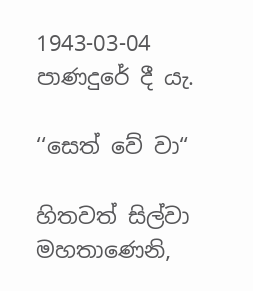1943-03-04
පාණදුරේ දී යැ.

‘‘සෙත් වේ වා“

හිතවත් සිල්වා මහතාණෙනි,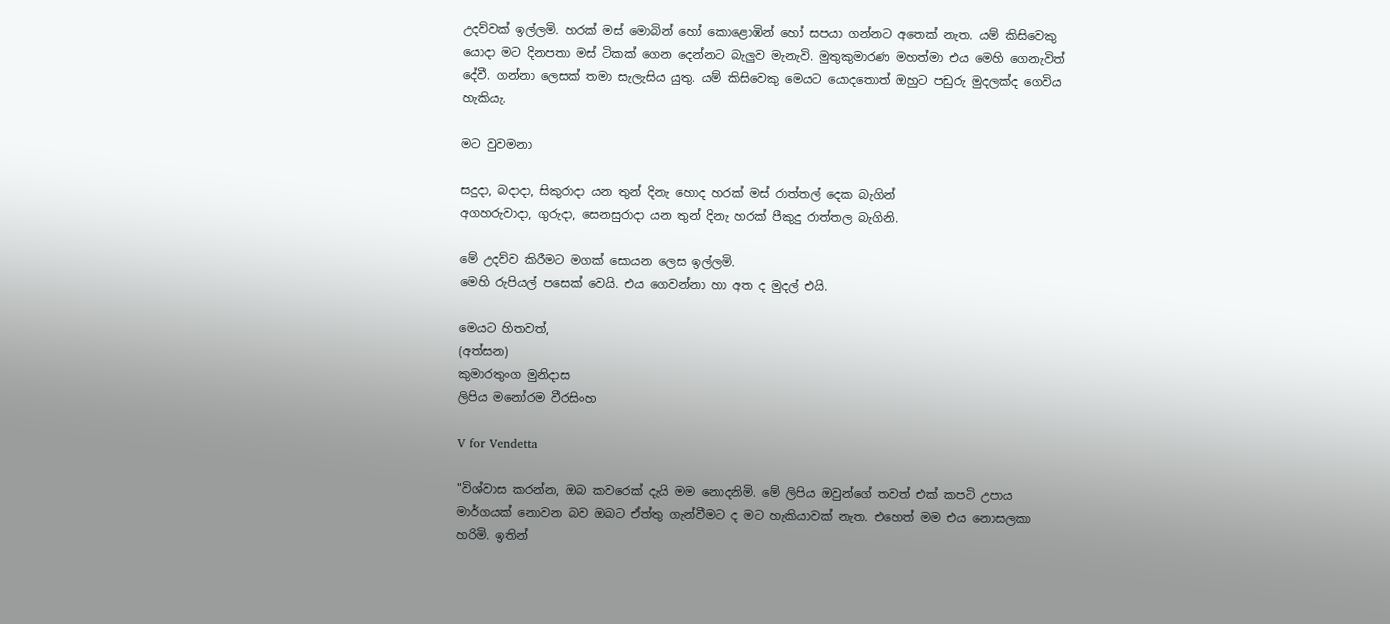උදව්වක් ඉල්ලමි. හරක් මස් මොබින් හෝ කොළොඹින් හෝ සපයා ගන්නට අතෙක් නැත. යම් කිසිවෙකු යොදා මට දිනපතා මස් ටිකක් ගෙන දෙන්නට බැලුව මැනැවි. මුතුකුමාරණ මහත්මා එය මෙහි ගෙනැවිත් දේවී. ගන්නා ලෙසක් තමා සැලැසිය යුතු. යම් කිසිවෙකු මෙයට යොදතොත් ඔහුට පඩුරු මුදලක්ද ගෙවිය හැකියැ.

මට වුවමනා

සදුදා, බදාදා, සිකුරාදා යන තුන් දිනැ හොද හරක් මස් රාත්තල් දෙක බැගින්
අගහරුවාදා, ගුරුදා, සෙනසුරාදා යන තුන් දිනැ හරක් පීකුදු රාත්තල බැගිනි.

මේ උදව්ව කිරීමට මගක් සොයන ලෙස ඉල්ලමි.
මෙහි රුපියල් පසෙක් වෙයි. එය ගෙවන්නා හා අත ද මුදල් එයි.

මෙයට හිතවත්,
(අත්සන)
කුමාරතුංග මුනිදාස
ලිපිය මනෝරම වීරසිංහ

V for Vendetta

"විශ්වාස කරන්න, ඔබ කවරෙක් දැයි මම නොදනිමි. මේ ලිපිය ඔවුන්ගේ තවත් එක් කපටි උපාය මාර්ගයක් නොවන බව ඔබට ඒත්තු ගැන්වීමට ද මට හැකියාවක් නැත. එහෙත් මම එය නොසලකා හරිමි. ඉතින්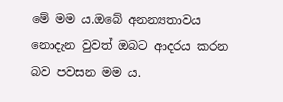මේ මම ය.ඔබේ අනන්‍යතාවය නොදැන වුවත් ඔබට ආදරය කරන බව පවසන මම ය.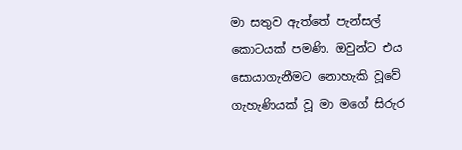මා සතුව ඇත්තේ පැන්සල් කොටයක් පමණි. ඔවුන්ට එය සොයාගැනීමට නොහැකි වූවේ ගැහැණියක් වූ මා මගේ සිරුර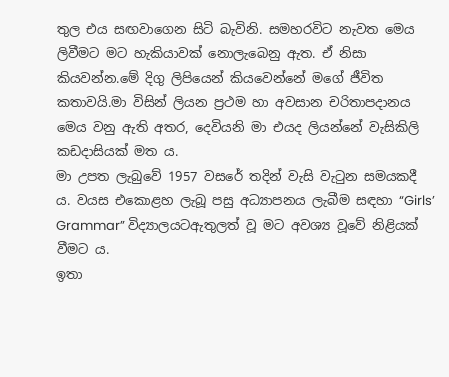තුල එය සඟවාගෙන සිටි බැවිනි. සමහරවිට නැවත මෙය ලිවීමට මට හැකියාවක් නොලැබෙනු ඇත. ඒ නිසා කියවන්න.මේ දිගු ලිපියෙන් කියවෙන්නේ මගේ ජීවිත කතාවයි.මා විසින් ලියන ප්‍රථම හා අවසාන චරිතාපදානය මෙය වනු ඇති අතර, දෙවියනි මා එයද ලියන්නේ වැසිකිලි කඩදාසියක් මත ය.
මා උපත ලැබුවේ 1957 වසරේ තදින් වැසි වැටුන සමයකදී ය. වයස එකොළහ ලැබූ පසු අධ්‍යාපනය ලැබීම සඳහා “Girls’ Grammar” විද්‍යාලයටඇතුලත් වූ මට අවශ්‍ය වූවේ නිළියක් වීමට ය.
ඉතා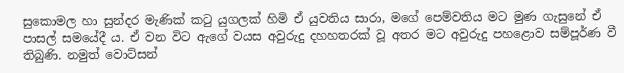සුකොමල හා සුන්දර මැණික් කටු යුගලක් හිමි ඒ යුවතිය සාරා, මගේ පෙම්වතිය මට මුණ ගැසුනේ ඒ පාසල් සමයේදී ය. ඒ වන විට ඇගේ වයස අවුරුදු දහහතරක් වූ අතර මට අවුරුදු පහළොව සම්පූර්ණ වී තිබුණි. නමුත් වොට්සන්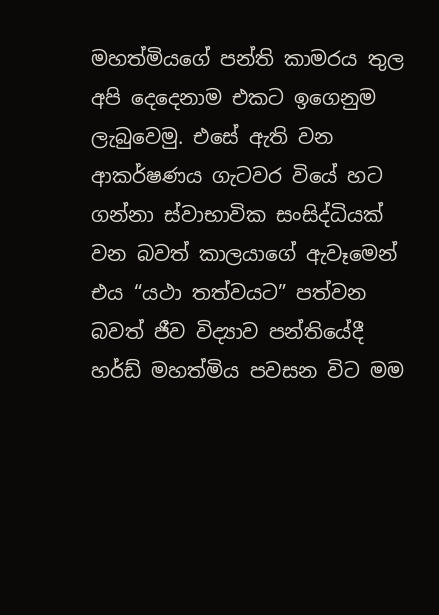මහත්මියගේ පන්ති කාමරය තුල අපි දෙදෙනාම එකට ඉගෙනුම ලැබුවෙමු. එසේ ඇති වන ආකර්ෂණය ගැටවර වියේ හට ගන්නා ස්වාභාවික සංසිද්ධියක් වන බවත් කාලයාගේ ඇවෑමෙන් එය “යථා තත්වයට” පත්වන බවත් ජීව විද්‍යාව පන්තියේදී හර්ඩ් මහත්මිය පවසන විට මම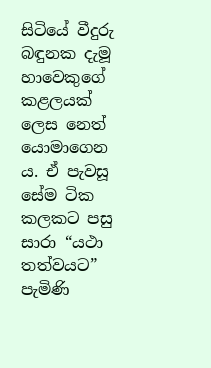සිටියේ වීදුරු බඳුනක දැමූ හාවෙකුගේ කළලයක් ලෙස නෙත් යොමාගෙන ය. ඒ පැවසූ සේම ටික කලකට පසු සාරා “යථා තත්වයට” පැමිණි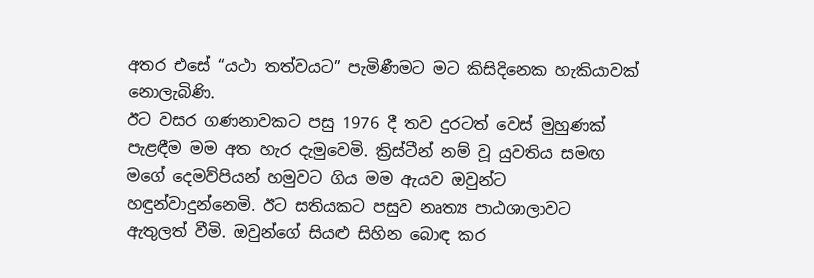අතර එසේ “යථා තත්වයට” පැමිණීමට මට කිසිදිනෙක හැකියාවක් නොලැබිණි.
ඊට වසර ගණනාවකට පසු 1976 දී තව දුරටත් වෙස් මුහුණක් පැළඳීම මම අත හැර දැමුවෙමි. ක්‍රිස්ටීන් නම් වූ යුවතිය සමඟ මගේ දෙමව්පියන් හමුවට ගිය මම ඇයව ඔවුන්ට හඳුන්වාදුන්නෙමි. ඊට සතියකට පසුව නෘත්‍ය පාඨශාලාවට ඇතුලත් වීමි. ඔවුන්ගේ සියළු සිහින බොඳ කර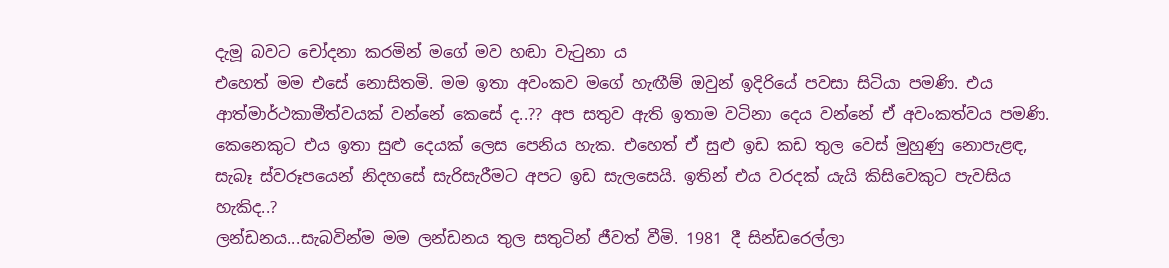දැමූ බවට චෝදනා කරමින් මගේ මව හඬා වැටුනා ය
එහෙත් මම එසේ නොසිතමි. මම ඉතා අවංකව මගේ හැඟීම් ඔවුන් ඉදිරියේ පවසා සිටියා පමණි. එය ආත්මාර්ථකාමීත්වයක් වන්නේ කෙසේ ද..?? අප සතුව ඇති ඉතාම වටිනා දෙය වන්නේ ඒ අවංකත්වය පමණි. කෙනෙකුට එය ඉතා සුළු දෙයක් ලෙස පෙනිය හැක. එහෙත් ඒ සුළු ඉඩ කඩ තුල වෙස් මුහුණු නොපැළඳ, සැබෑ ස්වරූපයෙන් නිදහසේ සැරිසැරීමට අපට ඉඩ සැලසෙයි. ඉතින් එය වරදක් යැයි කිසිවෙකුට පැවසිය හැකිද..?
ලන්ඩනය...සැබවින්ම මම ලන්ඩනය තුල සතුටින් ජීවත් වීමි. 1981 දී සින්ඩරෙල්ලා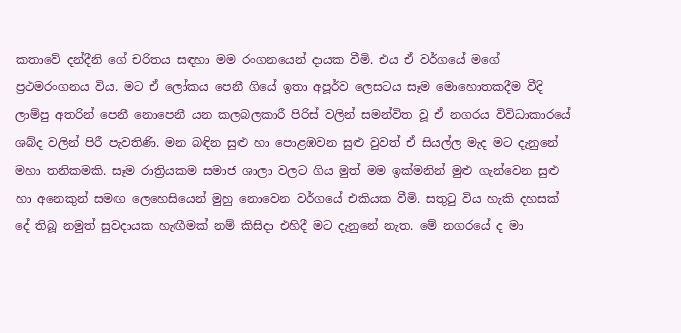කතාවේ දන්දීනි ගේ චරිතය සඳහා මම රංගනයෙන් දායක වීමි. එය ඒ වර්ගයේ මගේ ප්‍රථමරංගනය විය. මට ඒ ලෝකය පෙනී ගියේ ඉතා අපූර්ව ලෙසටය සෑම මොහොතකදීම වීදි ලාම්පු අතරින් පෙනී නොපෙනී යන කලබලකාරී පිරිස් වලින් සමන්විත වූ ඒ නගරය විවිධාකාරයේ ශබ්ද වලින් පිරී පැවතිණි. මන බඳින සුළු හා පොළඹවන සුළු වුවත් ඒ සියල්ල මැද මට දැනුනේ මහා තනිකමකි. සෑම රාත්‍රියකම සමාජ ශාලා වලට ගිය මුත් මම ඉක්මනින් මුළු ගැන්වෙන සුළු හා අනෙකුන් සමඟ ලෙහෙසියෙන් මුහු නොවෙන වර්ගයේ එකියක වීමි. සතුටු විය හැකි දහසක් දේ තිබූ නමුත් සුවදායක හැඟීමක් නම් කිසිදා එහිදී මට දැනුනේ නැත. මේ නගරයේ ද මා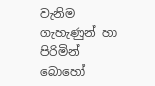වැනිම ගැහැණුන් හා පිරිමින් බොහෝ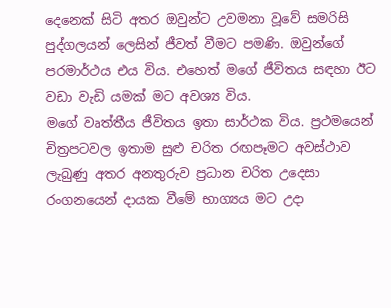දෙනෙක් සිටි අතර ඔවුන්ට උවමනා වූවේ සමරිසි පුද්ගලයන් ලෙසින් ජීවත් වීමට පමණි. ඔවුන්ගේ පරමාර්ථය එය විය. එහෙත් මගේ ජීවිතය සඳහා ඊට වඩා වැඩි යමක් මට අවශ්‍ය විය.
මගේ වෘත්තීය ජීවිතය ඉතා සාර්ථක විය. ප්‍රථමයෙන් චිත්‍රපටවල ඉතාම සුළු චරිත රඟපෑමට අවස්ථාව ලැබුණු අතර අනතුරුව ප්‍රධාන චරිත උදෙසා රංගනයෙන් දායක වීමේ භාග්‍යය මට උදා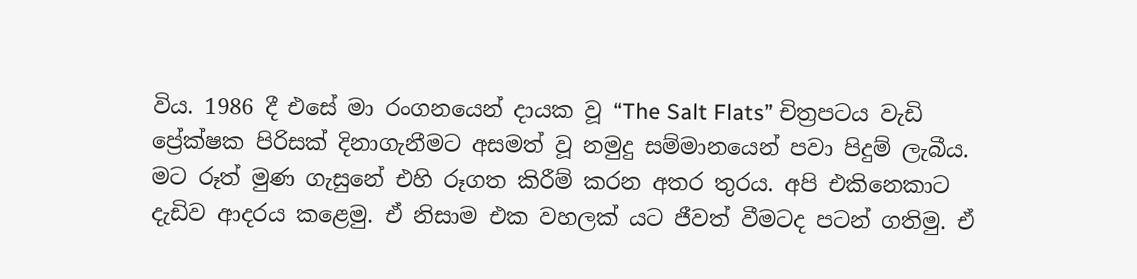විය. 1986 දී එසේ මා රංගනයෙන් දායක වූ “The Salt Flats” චිත්‍රපටය වැඩි ප්‍රේක්ෂක පිරිසක් දිනාගැනීමට අසමත් වූ නමුදු සම්මානයෙන් පවා පිදුම් ලැබීය. මට රූත් මුණ ගැසුනේ එහි රූගත කිරීම් කරන අතර තුරය. අපි එකිනෙකාට දැඩිව ආදරය කළෙමු. ඒ නිසාම එක වහලක් යට ජීවත් වීමටද පටන් ගතිමු. ඒ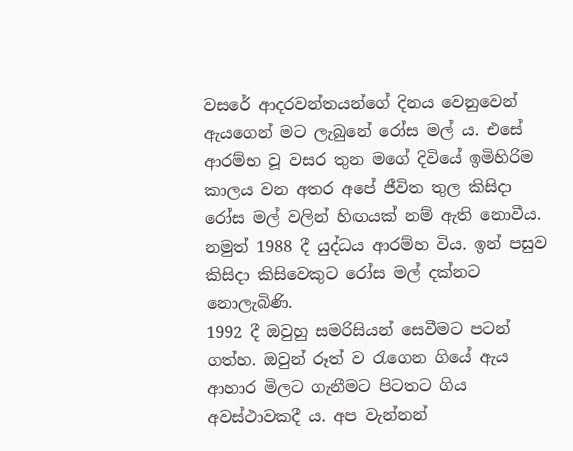වසරේ ආදරවන්තයන්ගේ දිනය වෙනුවෙන් ඇයගෙන් මට ලැබුනේ රෝස මල් ය. එසේ ආරම්භ වූ වසර තුන මගේ දිවියේ ඉමිහිරිම කාලය වන අතර අපේ ජීවිත තුල කිසිදා රෝස මල් වලින් හිඟයක් නම් ඇති නොවීය.
නමුත් 1988 දී යුද්ධය ආරම්හ විය. ඉන් පසුව කිසිදා කිසිවෙකුට රෝස මල් දක්නට නොලැබිණි.
1992 දී ඔවුහු සමරිසියන් සෙවීමට පටන් ගත්හ. ඔවුන් රූත් ව රැගෙන ගියේ ඇය ආහාර මිලට ගැනීමට පිටතට ගිය අවස්ථාවකදී ය. අප වැන්නන්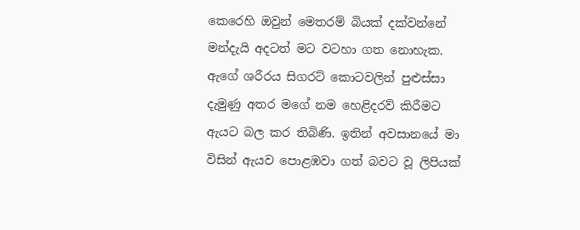කෙරෙහි ඔවුන් මෙතරම් බියක් දක්වන්නේ මන්දැයි අදටත් මට වටහා ගත නොහැක. ඇගේ ශරීරය සිගරට් කොටවලින් පුළුස්සා දැමුණු අතර මගේ නම හෙළිදරව් කිරීමට ඇයට බල කර තිබිණි. ඉතින් අවසානයේ මා විසින් ඇයව පොළඹවා ගත් බවට වූ ලිපියක්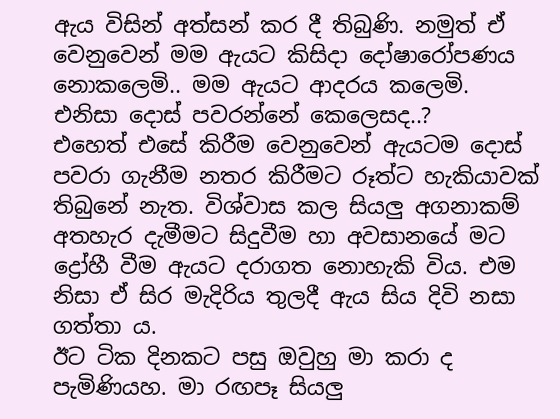ඇය විසින් අත්සන් කර දී තිබුණි. නමුත් ඒ වෙනුවෙන් මම ඇයට කිසිදා දෝෂාරෝපණය නොකලෙමි.. මම ඇයට ආදරය කලෙමි. එනිසා දොස් පවරන්නේ කෙලෙසද..?
එහෙත් එසේ කිරීම වෙනුවෙන් ඇයටම දොස් පවරා ගැනීම නතර කිරීමට රූත්ට හැකියාවක් තිබුනේ නැත. විශ්වාස කල සියලු අගනාකම් අතහැර දැමීමට සිදුවීම හා අවසානයේ මට ද්‍රෝහී වීම ඇයට දරාගත නොහැකි විය. එම නිසා ඒ සිර මැදිරිය තුලදී ඇය සිය දිවි නසා ගත්තා ය.
ඊට ටික දිනකට පසු ඔවුහු මා කරා ද පැමිණියහ. මා රඟපෑ සියලු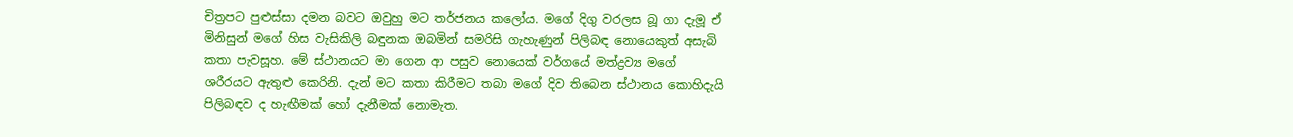චිත්‍රපට පුළුස්සා දමන බවට ඔවුහු මට තර්ජනය කලෝය. මගේ දිගු වරලස බූ ගා දැමූ ඒ මිනිසුන් මගේ හිස වැසිකිලි බඳුනක ඔබමින් සමරිසි ගැහැණුන් පිලිබඳ නොයෙකුත් අසැබි කතා පැවසූහ. මේ ස්ථානයට මා ගෙන ආ පසුව නොයෙක් වර්ගයේ මත්ද්‍රව්‍ය මගේ ශරීරයට ඇතුළු කෙරිනි. දැන් මට කතා කිරීමට තබා මගේ දිව තිබෙන ස්ථානය කොහිදැයි පිලිබඳව ද හැඟීමක් හෝ දැනීමක් නොමැත.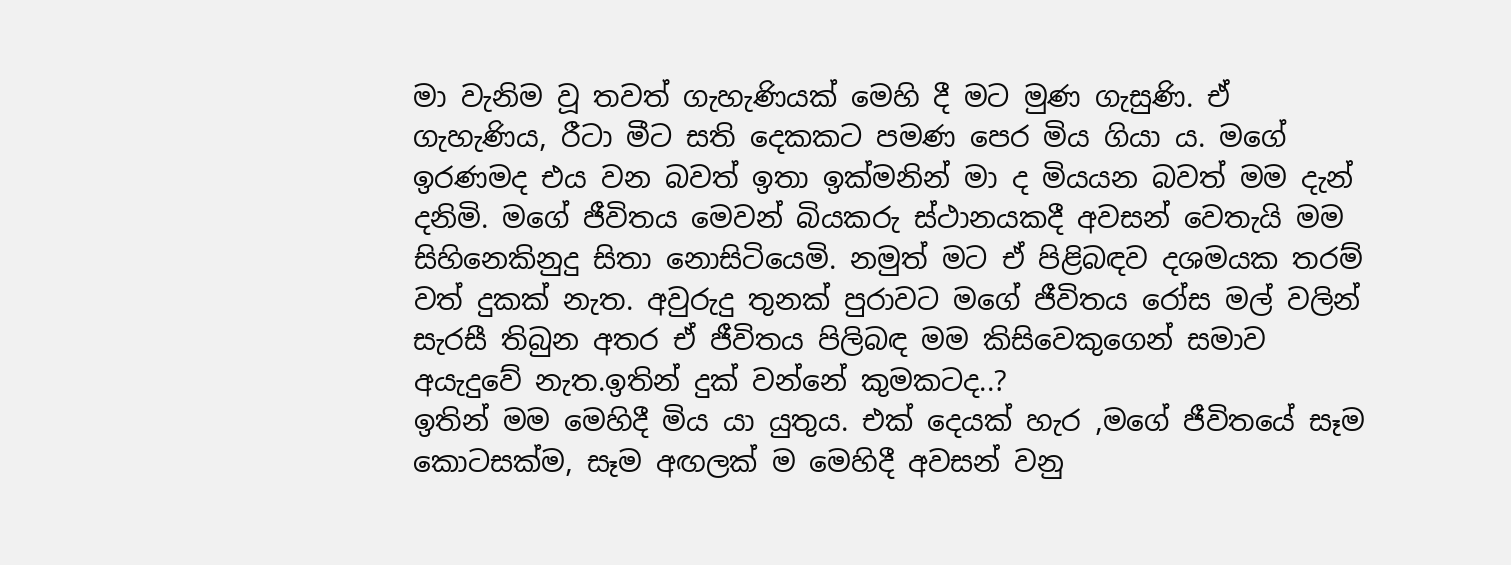මා වැනිම වූ තවත් ගැහැණියක් මෙහි දී මට මුණ ගැසුණි. ඒ ගැහැණිය, රීටා මීට සති දෙකකට පමණ පෙර මිය ගියා ය. මගේ ඉරණමද එය වන බවත් ඉතා ඉක්මනින් මා ද මියයන බවත් මම දැන් දනිමි. මගේ ජීවිතය මෙවන් බියකරු ස්ථානයකදී අවසන් වෙතැයි මම සිහිනෙකිනුදු සිතා නොසිටියෙමි. නමුත් මට ඒ පිළිබඳව දශමයක තරම් වත් දුකක් නැත. අවුරුදු තුනක් පුරාවට මගේ ජීවිතය රෝස මල් වලින් සැරසී තිබුන අතර ඒ ජීවිතය පිලිබඳ මම කිසිවෙකුගෙන් සමාව අයැදුවේ නැත.ඉතින් දුක් වන්නේ කුමකටද..?
ඉතින් මම මෙහිදී මිය යා යුතුය. එක් දෙයක් හැර ,මගේ ජීවිතයේ සෑම කොටසක්ම, සෑම අඟලක් ම මෙහිදී අවසන් වනු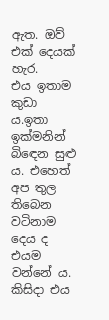ඇත. ඔව් එක් දෙයක් හැර.
එය ඉතාම කුඩා ය.ඉතා ඉක්මනින් බිඳෙන සුළු ය. එහෙත් අප තුල තිබෙන වටිනාම දෙය ද එයම වන්නේ ය. කිසිදා එය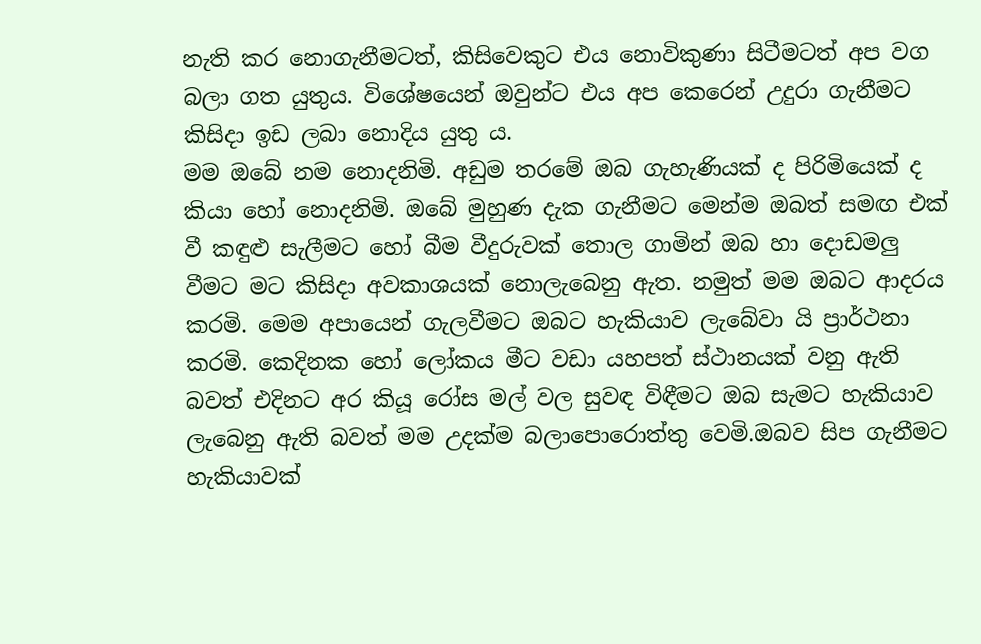නැති කර නොගැනීමටත්, කිසිවෙකුට එය නොවිකුණා සිටීමටත් අප වග බලා ගත යුතුය. විශේෂයෙන් ඔවුන්ට එය අප කෙරෙන් උදුරා ගැනීමට කිසිදා ඉඩ ලබා නොදිය යුතු ය.
මම ඔබේ නම නොදනිමි. අඩුම තරමේ ඔබ ගැහැණියක් ද පිරිමියෙක් ද කියා හෝ නොදනිමි. ඔබේ මුහුණ දැක ගැනීමට මෙන්ම ඔබත් සමඟ එක් වී කඳුළු සැලීමට හෝ බීම වීදුරුවක් තොල ගාමින් ඔබ හා දොඩමලු වීමට මට කිසිදා අවකාශයක් නොලැබෙනු ඇත. නමුත් මම ඔබට ආදරය කරමි. මෙම අපායෙන් ගැලවීමට ඔබට හැකියාව ලැබේවා යි ප්‍රාර්ථනා කරමි. කෙදිනක හෝ ලෝකය මීට වඩා යහපත් ස්ථානයක් වනු ඇති බවත් එදිනට අර කියූ රෝස මල් වල සුවඳ විඳීමට ඔබ සැමට හැකියාව ලැබෙනු ඇති බවත් මම උදක්ම බලාපොරොත්තු වෙමි.ඔබව සිප ගැනීමට හැකියාවක්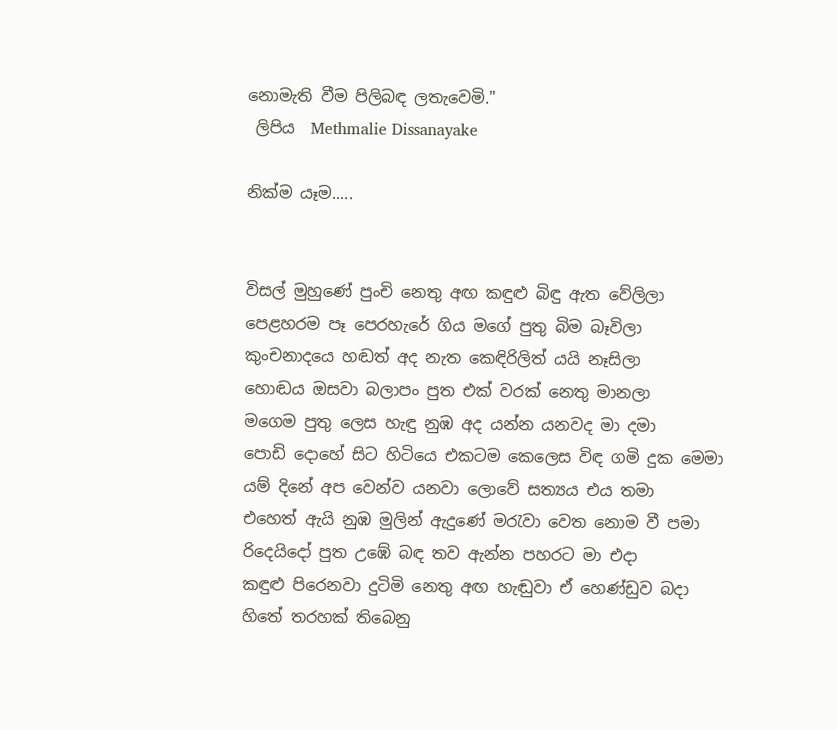නොමැති වීම පිලිබඳ ලතැවෙමි."
 ලිපිය  Methmalie Dissanayake

නික්ම යෑම.....


විසල් මුහුණේ පුංචි නෙතු අඟ කඳුළු බිඳු ඇත වේලිලා
පෙළහරම පෑ පෙරහැරේ ගිය මගේ පුතු බිම බෑවිලා
කුංචනාදයෙ හඬත් අද නැත කෙඳිරිලිත් යයි නෑසිලා
හොඬය ඔසවා බලාපං පුත එක් වරක් නෙතු මානලා
මගෙම පුතු ලෙස හැඳු නුඹ අද යන්න යනවද මා දමා
පොඩි දොහේ සිට හිටියෙ එකටම කෙලෙස විඳ ගමි දුක මෙමා
යම් දිනේ අප වෙන්ව යනවා ලොවේ සත්‍යය එය තමා
එහෙත් ඇයි නුඹ මුලින් ඇදුණේ මරැවා වෙත නොම වී පමා
රිදෙයිදෝ පුත උඹේ බඳ තව ඇන්න පහරට මා එදා
කඳුළු පිරෙනවා දුටිමි නෙතු අඟ හැඬුවා ඒ හෙණ්ඩුව බදා
හිතේ තරහක් තිබෙනු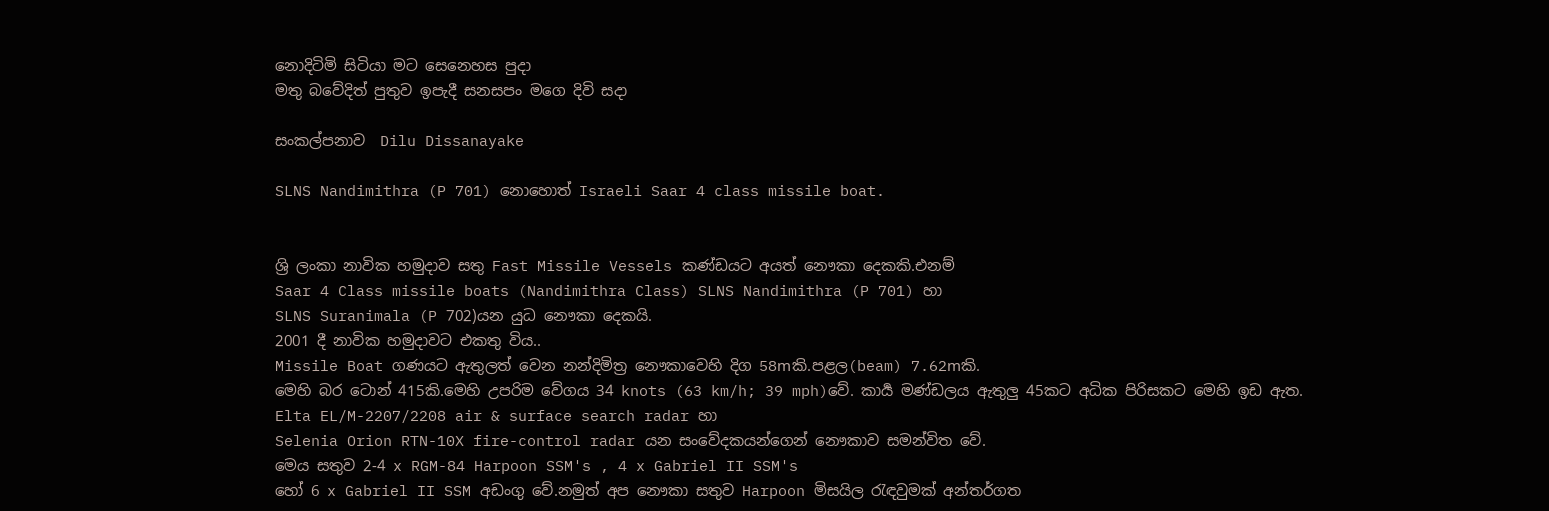නොදිටිමි සිටියා මට සෙනෙහස පුදා
මතු බවේදිත් පුතුව ඉපැදී සනසපං මගෙ දිවි සදා

සංකල්පනාව  Dilu Dissanayake

SLNS Nandimithra (P 701) නොහොත් Israeli Saar 4 class missile boat.


ශ්‍රි ලංකා නාවික හමුදාව සතු Fast Missile Vessels කණ්ඩයට අයත් නෞකා දෙකකි.එනම්
Saar 4 Class missile boats (Nandimithra Class) SLNS Nandimithra (P 701) හා
SLNS Suranimala (P 702)යන යුධ නෞකා දෙකයි.
2001 දී නාවික හමුදාවට එකතු විය..
Missile Boat ගණයට ඇතුලත් වෙන නන්දිමිත්‍ර නෞකාවෙහි දිග 58mකි.පළල(beam) 7.62mකි.
මෙහි බර ටොන් 415කි.මෙහි උපරිම වේගය 34 knots (63 km/h; 39 mph)වේ. කාර්‍ය මණ්ඩලය ඇතුලු 45කට අධික පිරිසකට මෙහි ඉඩ ඇත.
Elta EL/M-2207/2208 air & surface search radar හා
Selenia Orion RTN-10X fire-control radar යන සංවේදකයන්ගෙන් නෞකාව සමන්විත වේ.
මෙය සතුව 2-4 x RGM-84 Harpoon SSM's , 4 x Gabriel II SSM's
හෝ 6 x Gabriel II SSM අඩංගු වේ.නමුත් අප නෞකා සතුව Harpoon මිසයිල රැඳවුමක් අන්තර්ගත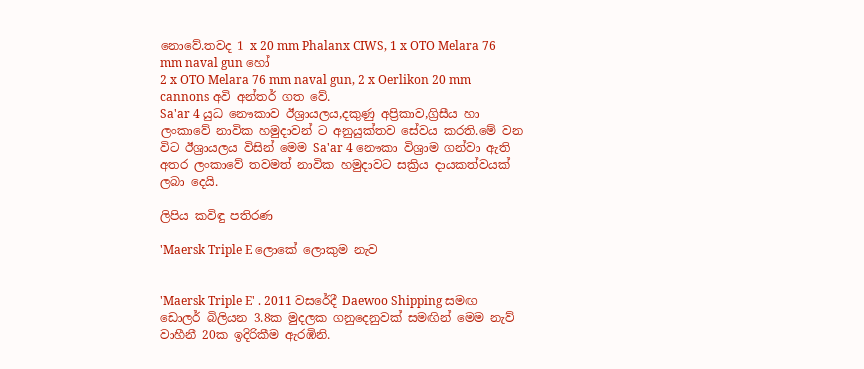නොවේ.තවද 1 x 20 mm Phalanx CIWS, 1 x OTO Melara 76 mm naval gun හෝ
2 x OTO Melara 76 mm naval gun, 2 x Oerlikon 20 mm cannons අවි අන්තර් ගත වේ.
Sa'ar 4 යුධ නෞකාව ඊශ්‍රායලය,දකුණු අප්‍රිකාව,ග්‍රිසීය හා ලංකාවේ නාවික හමුදාවන්‍ ට අනුයුක්තව සේවය කරති.මේ වන විට ඊශ්‍රායලය විසින් මෙම Sa'ar 4 නෞකා විශ්‍රාම ගන්වා ඇති අතර ලංකාවේ තවමත් නාවික හමුදාවට සක්‍රිය දායකත්වයක් ලබා දෙයි.

ලිපිය කවිඳු පතිරණ

'Maersk Triple E ලොකේ ලොකුම නැව


'Maersk Triple E' . 2011 වසරේදී Daewoo Shipping සමඟ ඩොලර් බිලියන 3.8ක මුදලක ගනුදෙනුවක් සමඟින් මෙම නැව් වාහීනී 20ක ඉදිරිකීම ඇරඹිනි.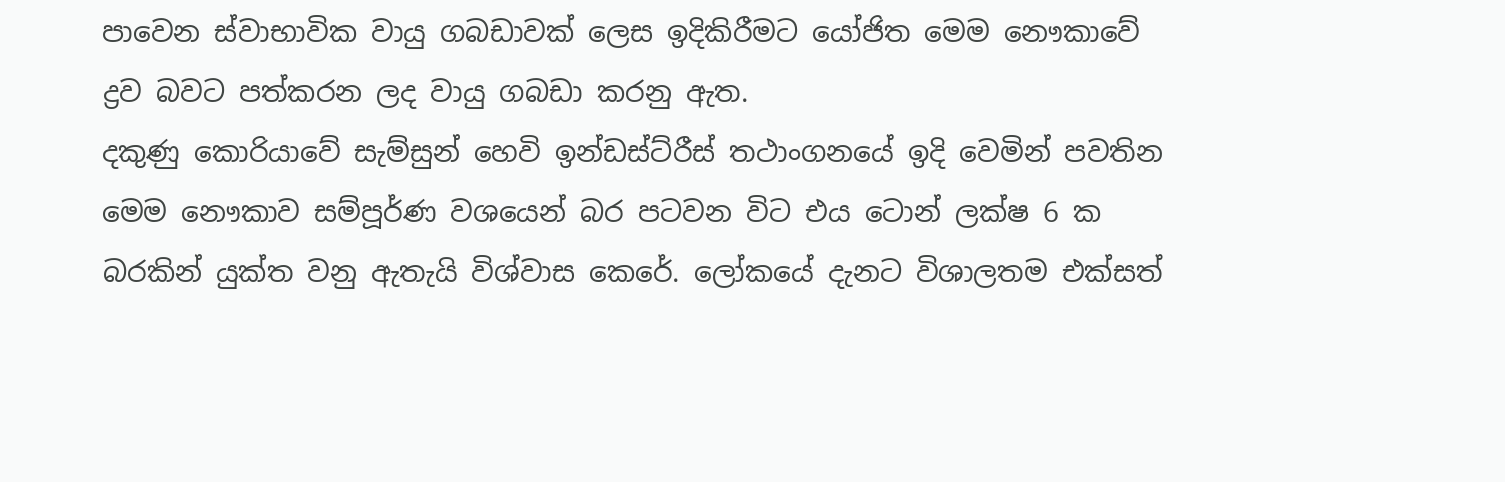පාවෙන ස්වාභාවික වායු ගබඩාවක් ලෙස ඉදිකිරීමට යෝජිත මෙම නෞකාවේ ද්‍රව බවට පත්කරන ලද වායු ගබඩා කරනු ඇත.
දකුණු කොරියාවේ සැම්සුන් හෙවි ඉන්ඩස්ට්රීස් තථාංගනයේ ඉදි වෙමින් පවතින මෙම නෞකාව සම්පූර්ණ වශයෙන් බර පටවන විට එය ටොන් ලක්ෂ 6 ක බරකින් යුක්ත වනු ඇතැයි විශ්වාස කෙරේ. ලෝකයේ දැනට විශාලතම එක්සත්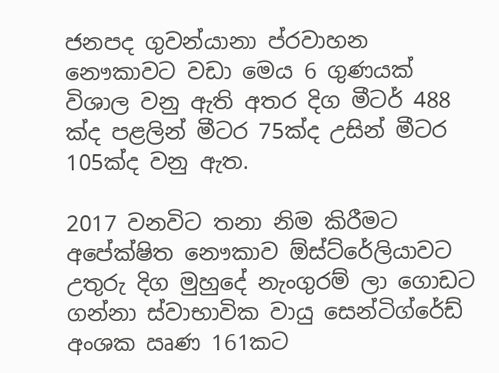ජනපද ගුවන්යානා ප්රවාහන නෞකාවට වඩා මෙය 6 ගුණයක් විශාල වනු ඇති අතර දිග මීටර් 488 ක්ද පළලින් මීටර 75ක්ද උසින් මීටර 105ක්ද වනු ඇත.

2017 වනවිට තනා නිම කිරීමට අපේක්ෂිත නෞකාව ඕස්ට්රේලියාවට උතුරු දිග මුහුදේ නැංගුරම් ලා ගොඩට ගන්නා ස්වාභාවික වායු සෙන්ටිග්රේඩ් අංශක ඍණ 161කට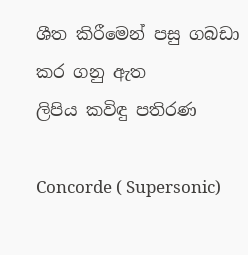ශීත කිරීමෙන් පසු ගබඩා කර ගනු ඇත
ලිපිය කවිඳු පතිරණ

Concorde ( Supersonic)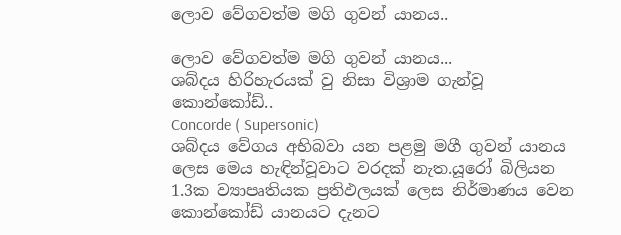ලොව වේගවත්ම මගි ගුවන් යානය..

ලොව වේගවත්ම මගි ගුවන් යානය...
ශබ්දය හිරිහැරයක් වු නිසා විශ්‍රාම ගැන්වූ කොන්කෝඩ්..
Concorde ( Supersonic)
ශබ්දය වේගය අභිබවා යන පළමු මගී ගුවන් යානය ලෙස මෙය හැඳින්වූවාට වරදක් නැත.යූරෝ බිලියන 1.3ක ව්‍යාපෘතියක ප්‍රතිඵලයක් ලෙස නිර්මාණය වෙන කොන්කෝඩ් යානයට දැනට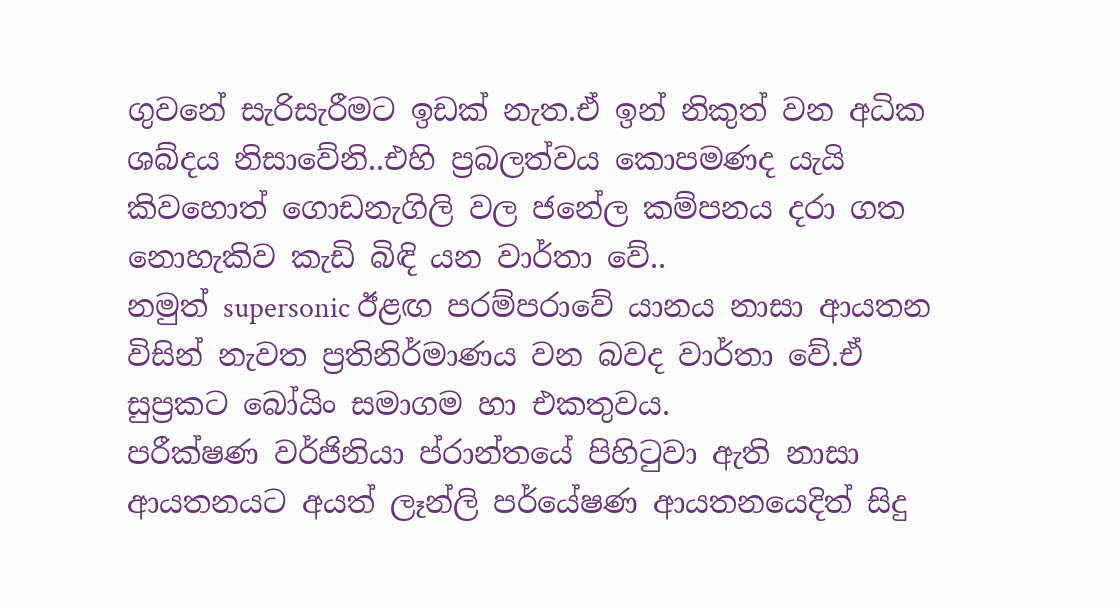ගුවනේ සැරිසැරීමට ඉඩක් නැත.ඒ ඉන් නිකුත් වන අධික ශබ්දය නිසාවේනි..එහි ප්‍රබලත්වය කොපමණද යැයි කිවහොත් ගොඩනැගිලි වල ජනේල කම්පනය දරා ගත නොහැකිව කැඩි බිඳි යන වාර්තා වේ..
නමුත් supersonic ඊළඟ පරම්පරාවේ යානය නාසා ආයතන විසින් නැවත ප්‍රතිනිර්මාණය වන බවද වාර්තා වේ.ඒ සුප්‍රකට බෝයිං සමාගම හා එකතුවය.
පරීක්ෂණ වර්ජිනියා ප්රාන්තයේ පිහිටුවා ඇති නාසා ආයතනයට අයත් ලෑන්ලි පර්යේෂණ ආයතනයෙදිත් සිදු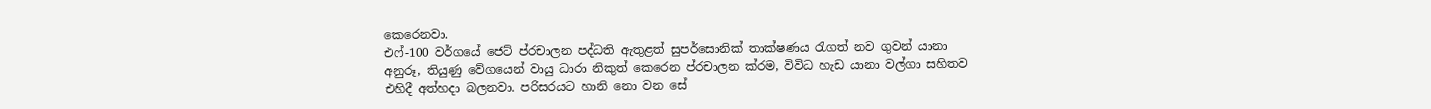කෙරෙනවා.
එෆ්-100 වර්ගයේ ජෙට් ප්රචාලන පද්ධති ඇතුළත් සුපර්සොනික් තාක්ෂණය රැගත් නව ගුවන් යානා අනුරූ, තියුණු වේගයෙන් වායු ධාරා නිකුත් කෙරෙන ප්රචාලන ක්රම, විවිධ හැඩ යානා වල්ගා සහිතව එහිදී අත්හදා බලනවා. පරිසරයට හානි නො වන සේ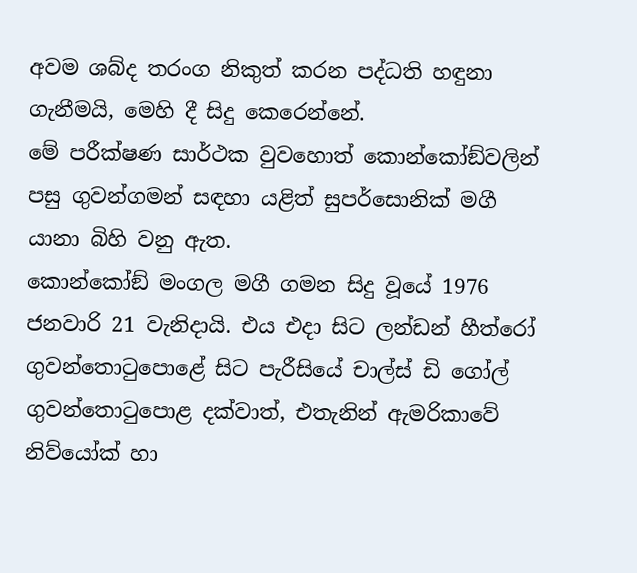අවම ශබ්ද තරංග නිකුත් කරන පද්ධති හඳුනා ගැනීමයි, මෙහි දී සිදු කෙරෙන්නේ.
මේ පරීක්ෂණ සාර්ථක වුවහොත් කොන්කෝඞ්වලින් පසු ගුවන්ගමන් සඳහා යළිත් සුපර්සොනික් මගී යානා බිහි වනු ඇත.
කොන්කෝඞ් මංගල මගී ගමන සිදු වූයේ 1976 ජනවාරි 21 වැනිදායි. එය එදා සිට ලන්ඩන් හීත්රෝ ගුවන්තොටුපොළේ සිට පැරීසියේ චාල්ස් ඩි ගෝල් ගුවන්තොටුපොළ දක්වාත්, එතැනින් ඇමරිකාවේ නිව්යෝක් හා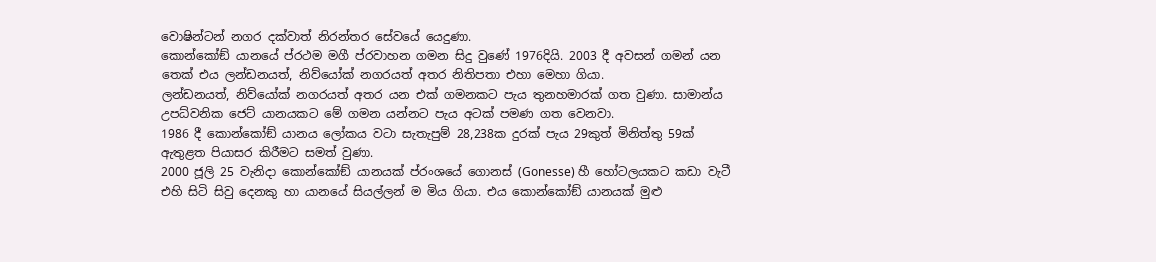වොෂින්ටන් නගර දක්වාත් නිරන්තර සේවයේ යෙදුණා.
කොන්කෝඞ් යානයේ ප්රථම මගී ප්රවාහන ගමන සිදු වුණේ 1976දියි. 2003 දී අවසන් ගමන් යන තෙක් එය ලන්ඩනයත්, නිව්යෝක් නගරයත් අතර නිතිපතා එහා මෙහා ගියා.
ලන්ඩනයත්, නිව්යෝක් නගරයත් අතර යන එක් ගමනකට පැය තුනහමාරක් ගත වුණා. සාමාන්ය උපධ්වනික ජෙට් යානයකට මේ ගමන යන්නට පැය අටක් පමණ ගත වෙනවා.
1986 දී කොන්කෝඞ් යානය ලෝකය වටා සැතැපුම් 28,238ක දුරක් පැය 29කුත් මිනිත්තු 59ක් ඇතුළත පියාසර කිරීමට සමත් වුණා.
2000 ජූලි 25 වැනිදා කොන්කෝඞ් යානයක් ප්රංශයේ ගොනස් (Gonesse) හී හෝටලයකට කඩා වැටී එහි සිටි සිවු දෙනකු හා යානයේ සියල්ලන් ම මිය ගියා. එය කොන්කෝඞ් යානයක් මුළු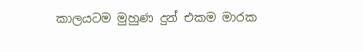කාලයටම මුහුණ දුන් එකම මාරක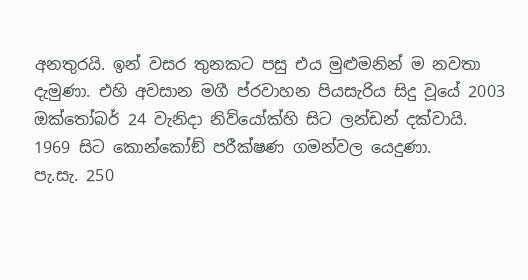අනතුරයි. ඉන් වසර තුනකට පසු එය මුළුමනින් ම නවතා දැමුණා. එහි අවසාන මගී ප්රවාහන පියසැරිය සිදු වූයේ 2003 ඔක්තෝබර් 24 වැනිදා නිව්යෝක්හි සිට ලන්ඩන් දක්වායි.
1969 සිට කොන්කෝඞ් පරීක්ෂණ ගමන්වල යෙදුණා.
පැ.සැ. 250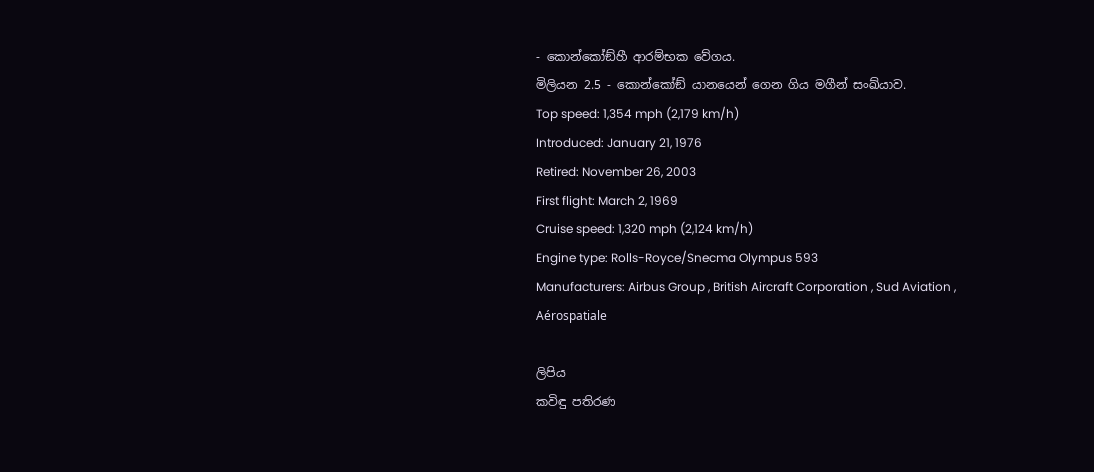- කොන්කෝඞ්හී ආරම්භක වේගය.
මිලියන 2.5 - කොන්කෝඞ් යානයෙන් ගෙන ගිය මගීන් සංඛ්යාව.
Top speed: 1,354 mph (2,179 km/h)
Introduced: January 21, 1976
Retired: November 26, 2003
First flight: March 2, 1969
Cruise speed: 1,320 mph (2,124 km/h)
Engine type: Rolls-Royce/Snecma Olympus 593
Manufacturers: Airbus Group , British Aircraft Corporation , Sud Aviation ,
Aérospatiale

ලිපිය
කවිඳු පතිරණ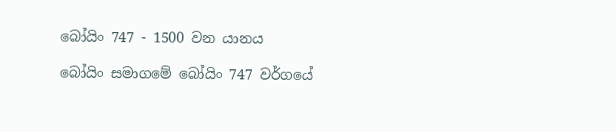බෝයිං 747 - 1500 වන යානය

බෝයිං සමාගමේ බෝයිං 747 වර්ගයේ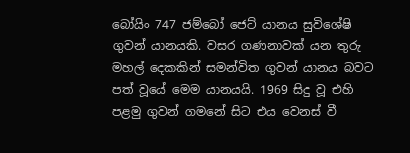බෝයිං 747 ජම්බෝ ජෙට් යානය සුවිශේෂි ගුවන් යානයකි. වසර ගණනාවක් යන තුරු මහල් දෙකකින් සමන්විත ගුවන් යානය බවට පත් වූයේ මෙම යානයයි. 1969 සිදු වූ එහි පළමු ගුවන් ගමනේ සිට එය වෙනස් වී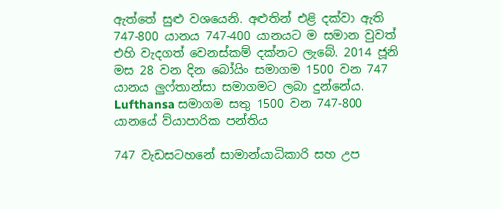ඇත්තේ සුළු වශයෙනි. අළුතින් එළි දක්වා ඇති 747-800 යානය 747-400 යානයට ම සමාන වුවත් එහි වැදගත් වෙනස්කම් දක්නට ලැබේ. 2014 ජූනි මස 28 වන දින බෝයිං සමාගම 1500 වන 747 යානය ලුෆ්තාන්සා සමාගමට ලබා දුන්නේය.
Lufthansa සමාගම සතු 1500 වන 747-800 යානයේ ව්යාපාරික පන්තිය

747 වැඩසටහනේ සාමාන්යාධිකාරි සහ උප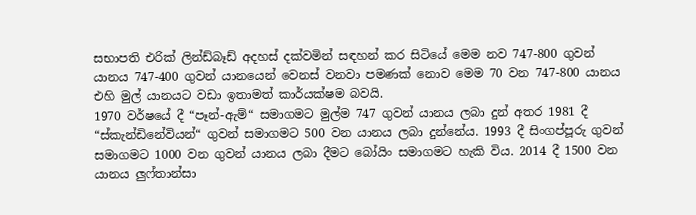සභාපති එරික් ලින්ඩ්බෑඩ් අදහස් දක්වමින් සඳහන් කර සිටියේ මෙම නව 747-800 ගුවන් යානය 747-400 ගුවන් යානයෙන් වෙනස් වනවා පමණක් නොව මෙම 70 වන 747-800 යානය එහි මුල් යානයට වඩා ඉතාමත් කාර්යක්ෂම බවයි.
1970 වර්ෂයේ දී “පෑන්-ඇම්“ සමාගමට මුල්ම 747 ගුවන් යානය ලබා දුන් අතර 1981 දී “ස්කැන්ඩිනේවියන්“ ගුවන් සමාගමට 500 වන යානය ලබා දුන්නේය. 1993 දී සිංගප්පූරු ගුවන් සමාගමට 1000 වන ගුවන් යානය ලබා දීමට බෝයිං සමාගමට හැකි විය. 2014 දී 1500 වන යානය ලුෆ්තාන්සා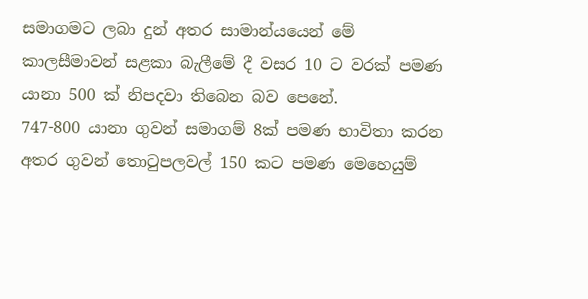සමාගමට ලබා දුන් අතර සාමාන්යයෙන් මේ කාලසීමාවන් සළකා බැලීමේ දී වසර 10 ට වරක් පමණ යානා 500 ක් නිපදවා තිබෙන බව පෙනේ.
747-800 යානා ගුවන් සමාගම් 8ක් පමණ භාවිතා කරන අතර ගුවන් තොටුපලවල් 150 කට පමණ මෙහෙයුම්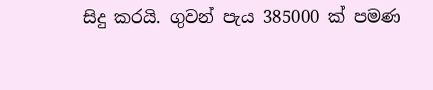සිදු කරයි. ගුවන් පැය 385000 ක් පමණ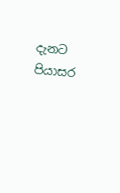දැනට පියාසර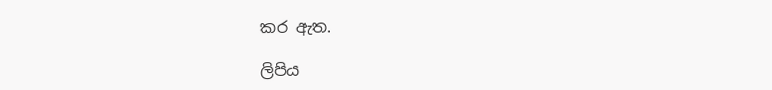කර ඇත.

ලිපිය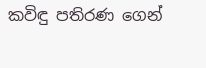කවිඳු පතිරණ ගෙන්